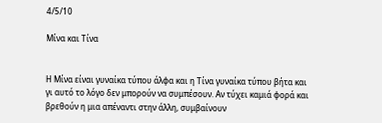4/5/10

Μίνα και Τίνα


Η Μίνα είναι γυναίκα τύπου άλφα και η Τίνα γυναίκα τύπου βήτα και γι αυτό το λόγο δεν μπορούν να συμπέσουν. Αν τύχει καμιά φορά και βρεθούν η μια απέναντι στην άλλη, συμβαίνουν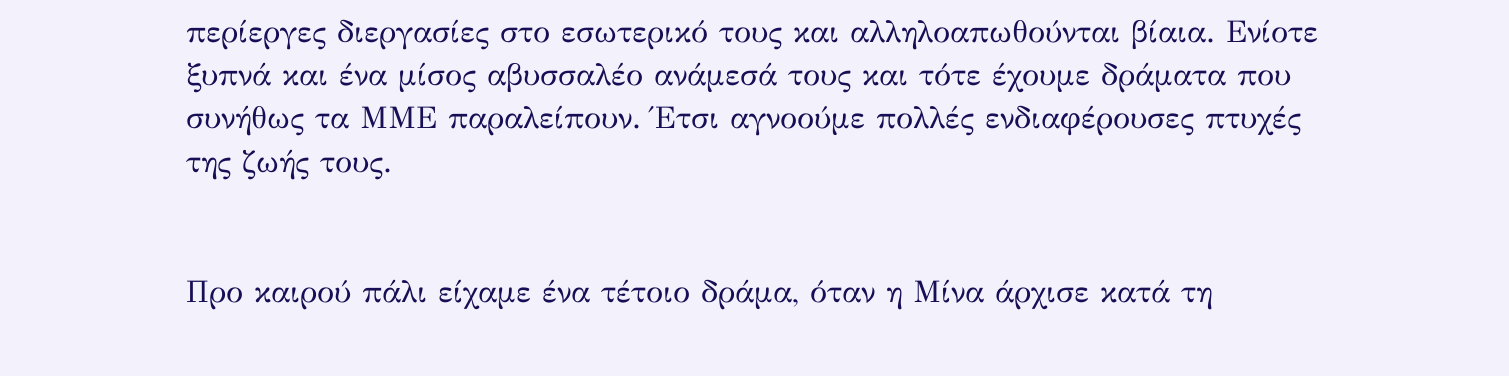περίεργες διεργασίες στο εσωτερικό τους και αλληλοαπωθούνται βίαια. Ενίοτε ξυπνά και ένα μίσος αβυσσαλέο ανάμεσά τους και τότε έχουμε δράματα που συνήθως τα ΜΜΕ παραλείπουν. Έτσι αγνοούμε πολλές ενδιαφέρουσες πτυχές της ζωής τους.


Προ καιρού πάλι είχαμε ένα τέτοιο δράμα, όταν η Μίνα άρχισε κατά τη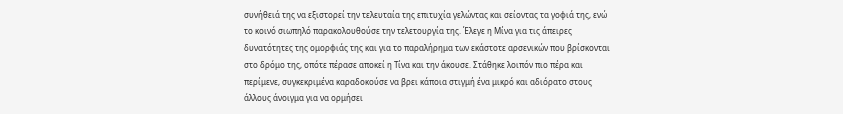συνήθειά της να εξιστορεί την τελευταία της επιτυχία γελώντας και σείοντας τα γοφιά της, ενώ το κοινό σιωπηλό παρακολουθούσε την τελετουργία της. Έλεγε η Μίνα για τις άπειρες δυνατότητες της ομορφιάς της και για το παραλήρημα των εκάστοτε αρσενικών που βρίσκονται στο δρόμο της, οπότε πέρασε αποκεί η Τίνα και την άκουσε. Στάθηκε λοιπόν πιο πέρα και περίμενε, συγκεκριμένα καραδοκούσε να βρει κάποια στιγμή ένα μικρό και αδιόρατο στους άλλους άνοιγμα για να ορμήσει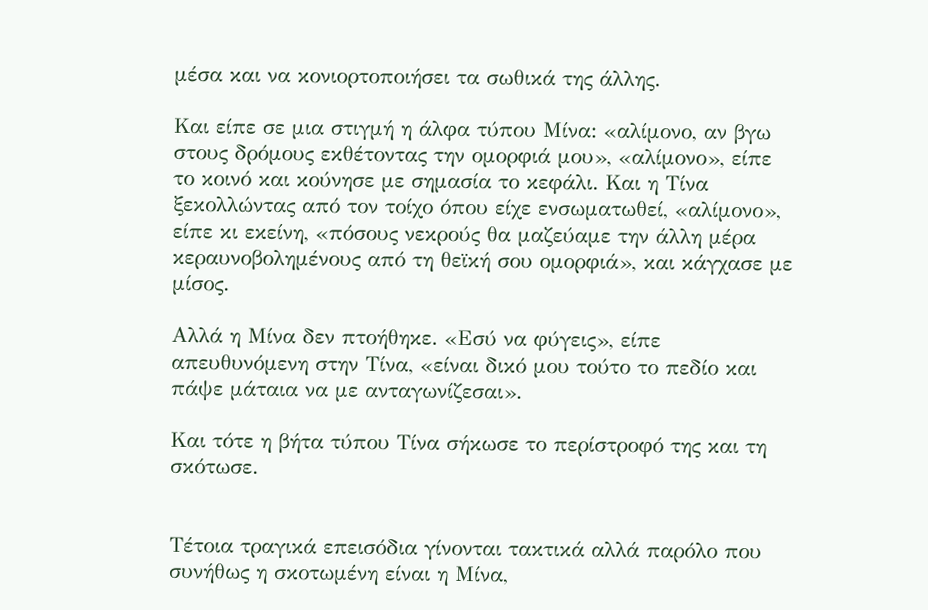μέσα και να κονιορτοποιήσει τα σωθικά της άλλης.

Και είπε σε μια στιγμή η άλφα τύπου Μίνα: «αλίμονο, αν βγω στους δρόμους εκθέτοντας την ομορφιά μου», «αλίμονο», είπε το κοινό και κούνησε με σημασία το κεφάλι. Και η Τίνα ξεκολλώντας από τον τοίχο όπου είχε ενσωματωθεί, «αλίμονο», είπε κι εκείνη, «πόσους νεκρούς θα μαζεύαμε την άλλη μέρα κεραυνοβολημένους από τη θεϊκή σου ομορφιά», και κάγχασε με μίσος.

Αλλά η Μίνα δεν πτοήθηκε. «Εσύ να φύγεις», είπε απευθυνόμενη στην Τίνα, «είναι δικό μου τούτο το πεδίο και πάψε μάταια να με ανταγωνίζεσαι».

Και τότε η βήτα τύπου Τίνα σήκωσε το περίστροφό της και τη σκότωσε.


Τέτοια τραγικά επεισόδια γίνονται τακτικά αλλά παρόλο που συνήθως η σκοτωμένη είναι η Μίνα,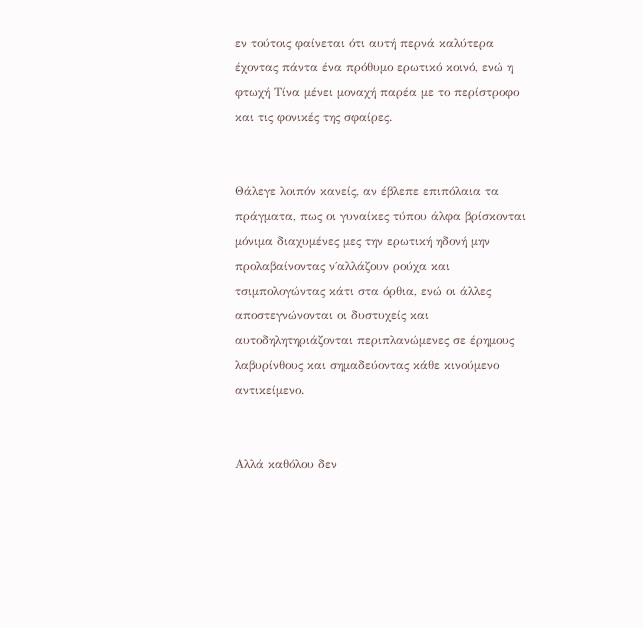εν τούτοις φαίνεται ότι αυτή περνά καλύτερα έχοντας πάντα ένα πρόθυμο ερωτικό κοινό, ενώ η φτωχή Τίνα μένει μοναχή παρέα με το περίστροφο και τις φονικές της σφαίρες.


Θάλεγε λοιπόν κανείς, αν έβλεπε επιπόλαια τα πράγματα, πως οι γυναίκες τύπου άλφα βρίσκονται μόνιμα διαχυμένες μες την ερωτική ηδονή μην προλαβαίνοντας ν΄αλλάζουν ρούχα και τσιμπολογώντας κάτι στα όρθια, ενώ οι άλλες αποστεγνώνονται οι δυστυχείς και αυτοδηλητηριάζονται περιπλανώμενες σε έρημους λαβυρίνθους και σημαδεύοντας κάθε κινούμενο αντικείμενο.


Αλλά καθόλου δεν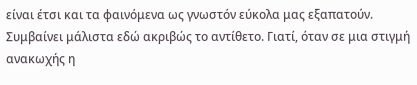είναι έτσι και τα φαινόμενα ως γνωστόν εύκολα μας εξαπατούν. Συμβαίνει μάλιστα εδώ ακριβώς το αντίθετο. Γιατί, όταν σε μια στιγμή ανακωχής η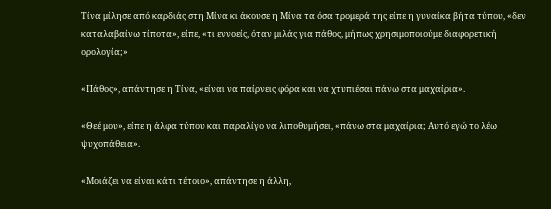Τίνα μίλησε από καρδιάς στη Μίνα κι άκουσε η Μίνα τα όσα τρομερά της είπε η γυναίκα βήτα τύπου, «δεν καταλαβαίνω τίποτα», είπε, «τι εννοείς, όταν μιλάς για πάθος, μήπως χρησιμοποιούμε διαφορετική ορολογία;»

«Πάθος», απάντησε η Τίνα, «είναι να παίρνεις φόρα και να χτυπιέσαι πάνω στα μαχαίρια».

«Θεέ μου», είπε η άλφα τύπου και παραλίγο να λιποθυμήσει, «πάνω στα μαχαίρια; Αυτό εγώ το λέω ψυχοπάθεια».

«Μοιάζει να είναι κάτι τέτοιο», απάντησε η άλλη,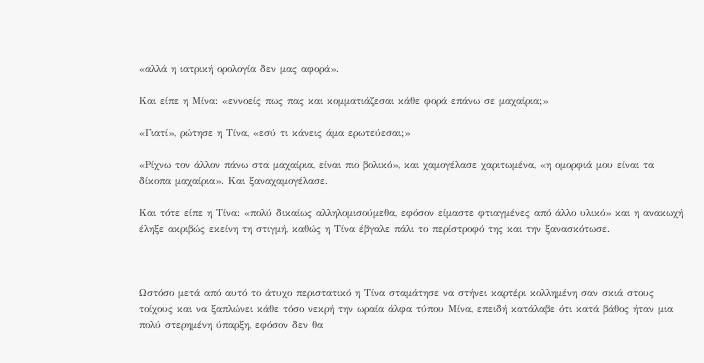«αλλά η ιατρική ορολογία δεν μας αφορά».

Και είπε η Μίνα: «εννοείς πως πας και κομματιάζεσαι κάθε φορά επάνω σε μαχαίρια;»

«Γιατί», ρώτησε η Τίνα, «εσύ τι κάνεις άμα ερωτεύεσαι;»

«Ρίχνω τον άλλον πάνω στα μαχαίρια, είναι πιο βολικό», και χαμογέλασε χαριτωμένα, «η ομορφιά μου είναι τα δίκοπα μαχαίρια». Και ξαναχαμογέλασε.

Και τότε είπε η Τίνα: «πολύ δικαίως αλληλομισούμεθα, εφόσον είμαστε φτιαγμένες από άλλο υλικό» και η ανακωχή έληξε ακριβώς εκείνη τη στιγμή, καθώς η Τίνα έβγαλε πάλι το περίστροφό της και την ξανασκότωσε.



Ωστόσο μετά από αυτό το άτυχο περιστατικό η Τίνα σταμάτησε να στήνει καρτέρι κολλημένη σαν σκιά στους τοίχους και να ξαπλώνει κάθε τόσο νεκρή την ωραία άλφα τύπου Μίνα, επειδή κατάλαβε ότι κατά βάθος ήταν μια πολύ στερημένη ύπαρξη, εφόσον δεν θα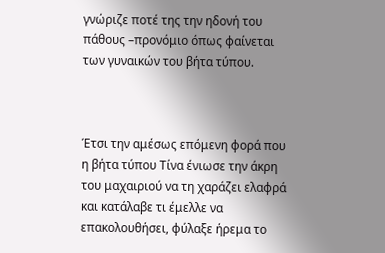γνώριζε ποτέ της την ηδονή του πάθους –προνόμιο όπως φαίνεται των γυναικών του βήτα τύπου.



Έτσι την αμέσως επόμενη φορά που η βήτα τύπου Τίνα ένιωσε την άκρη του μαχαιριού να τη χαράζει ελαφρά και κατάλαβε τι έμελλε να επακολουθήσει, φύλαξε ήρεμα το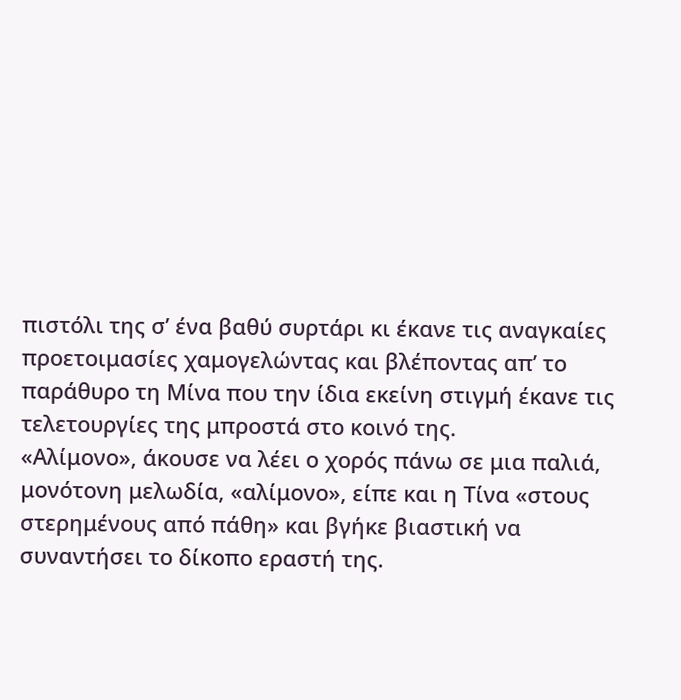πιστόλι της σ’ ένα βαθύ συρτάρι κι έκανε τις αναγκαίες προετοιμασίες χαμογελώντας και βλέποντας απ’ το παράθυρο τη Μίνα που την ίδια εκείνη στιγμή έκανε τις τελετουργίες της μπροστά στο κοινό της.
«Αλίμονο», άκουσε να λέει ο χορός πάνω σε μια παλιά, μονότονη μελωδία, «αλίμονο», είπε και η Τίνα «στους στερημένους από πάθη» και βγήκε βιαστική να συναντήσει το δίκοπο εραστή της.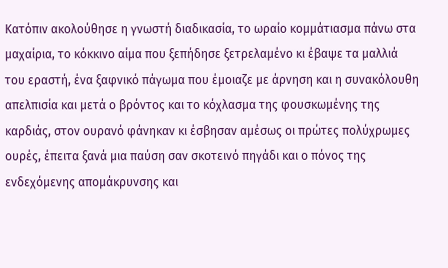Κατόπιν ακολούθησε η γνωστή διαδικασία, το ωραίο κομμάτιασμα πάνω στα μαχαίρια, το κόκκινο αίμα που ξεπήδησε ξετρελαμένο κι έβαψε τα μαλλιά του εραστή, ένα ξαφνικό πάγωμα που έμοιαζε με άρνηση και η συνακόλουθη απελπισία και μετά ο βρόντος και το κόχλασμα της φουσκωμένης της καρδιάς, στον ουρανό φάνηκαν κι έσβησαν αμέσως οι πρώτες πολύχρωμες ουρές, έπειτα ξανά μια παύση σαν σκοτεινό πηγάδι και ο πόνος της ενδεχόμενης απομάκρυνσης και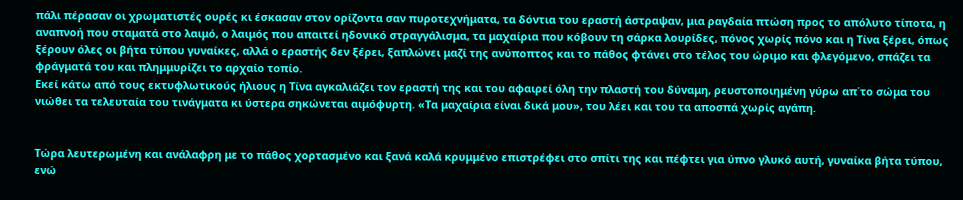πάλι πέρασαν οι χρωματιστές ουρές κι έσκασαν στον ορίζοντα σαν πυροτεχνήματα, τα δόντια του εραστή άστραψαν, μια ραγδαία πτώση προς το απόλυτο τίποτα, η αναπνοή που σταματά στο λαιμό, ο λαιμός που απαιτεί ηδονικό στραγγάλισμα, τα μαχαίρια που κόβουν τη σάρκα λουρίδες, πόνος χωρίς πόνο και η Τίνα ξέρει, όπως ξέρουν όλες οι βήτα τύπου γυναίκες, αλλά ο εραστής δεν ξέρει, ξαπλώνει μαζί της ανύποπτος και το πάθος φτάνει στο τέλος του ώριμο και φλεγόμενο, σπάζει τα φράγματά του και πλημμυρίζει το αρχαίο τοπίο.
Εκεί κάτω από τους εκτυφλωτικούς ήλιους η Τίνα αγκαλιάζει τον εραστή της και του αφαιρεί όλη την πλαστή του δύναμη, ρευστοποιημένη γύρω απ΄το σώμα του νιώθει τα τελευταία του τινάγματα κι ύστερα σηκώνεται αιμόφυρτη. «Τα μαχαίρια είναι δικά μου», του λέει και του τα αποσπά χωρίς αγάπη.


Τώρα λευτερωμένη και ανάλαφρη με το πάθος χορτασμένο και ξανά καλά κρυμμένο επιστρέφει στο σπίτι της και πέφτει για ύπνο γλυκό αυτή, γυναίκα βήτα τύπου, ενώ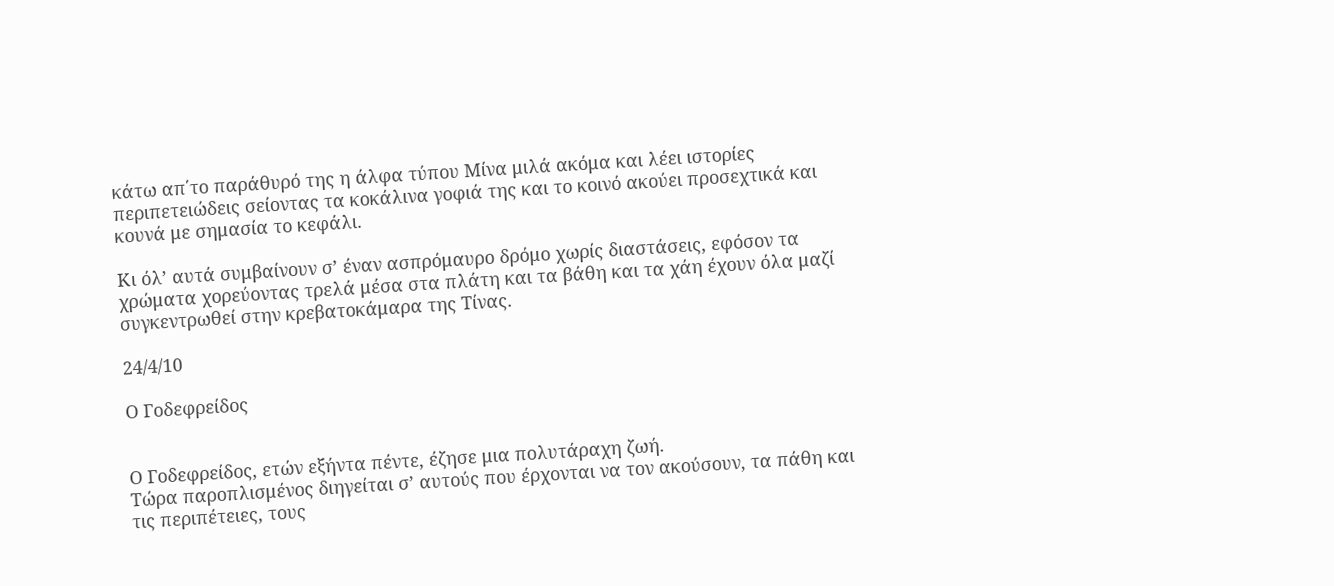κάτω απ΄το παράθυρό της η άλφα τύπου Μίνα μιλά ακόμα και λέει ιστορίες περιπετειώδεις σείοντας τα κοκάλινα γοφιά της και το κοινό ακούει προσεχτικά και κουνά με σημασία το κεφάλι.

Κι όλ’ αυτά συμβαίνουν σ’ έναν ασπρόμαυρο δρόμο χωρίς διαστάσεις, εφόσον τα χρώματα χορεύοντας τρελά μέσα στα πλάτη και τα βάθη και τα χάη έχουν όλα μαζί συγκεντρωθεί στην κρεβατοκάμαρα της Τίνας.

24/4/10

Ο Γοδεφρείδος


Ο Γοδεφρείδος, ετών εξήντα πέντε, έζησε μια πολυτάραχη ζωή.
Τώρα παροπλισμένος διηγείται σ’ αυτούς που έρχονται να τον ακούσουν, τα πάθη και τις περιπέτειες, τους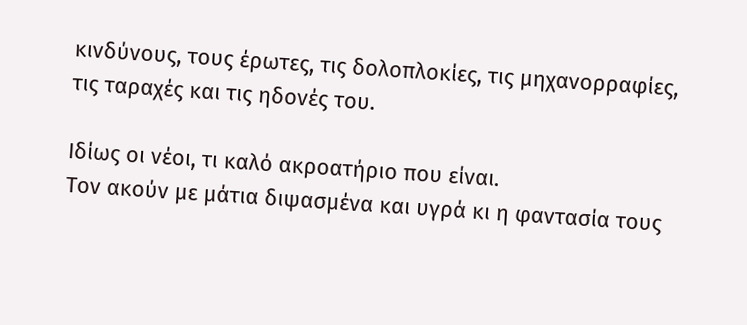κινδύνους, τους έρωτες, τις δολοπλοκίες, τις μηχανορραφίες, τις ταραχές και τις ηδονές του.

Ιδίως οι νέοι, τι καλό ακροατήριο που είναι.
Τον ακούν με μάτια διψασμένα και υγρά κι η φαντασία τους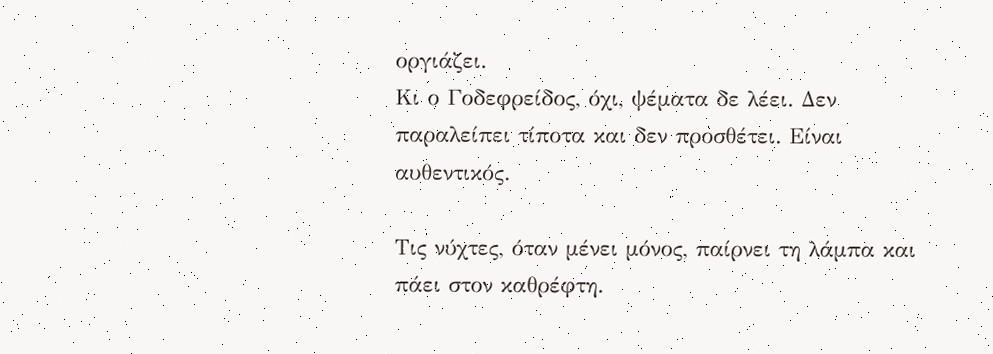οργιάζει.
Κι ο Γοδεφρείδος, όχι, ψέματα δε λέει. Δεν παραλείπει τίποτα και δεν προσθέτει. Είναι αυθεντικός.

Τις νύχτες, όταν μένει μόνος, παίρνει τη λάμπα και πάει στον καθρέφτη.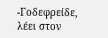-Γοδεφρείδε, λέει στον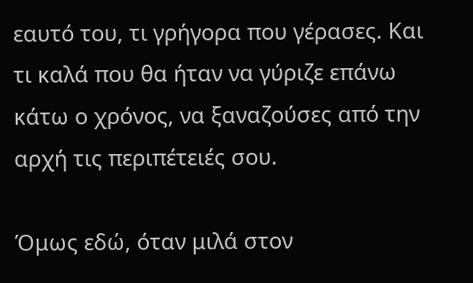εαυτό του, τι γρήγορα που γέρασες. Και τι καλά που θα ήταν να γύριζε επάνω κάτω ο χρόνος, να ξαναζούσες από την αρχή τις περιπέτειές σου.

Όμως εδώ, όταν μιλά στον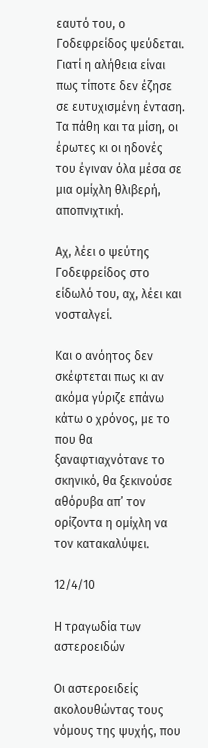εαυτό του, ο Γοδεφρείδος ψεύδεται.
Γιατί η αλήθεια είναι πως τίποτε δεν έζησε σε ευτυχισμένη ένταση. Τα πάθη και τα μίση, οι έρωτες κι οι ηδονές του έγιναν όλα μέσα σε μια ομίχλη θλιβερή, αποπνιχτική.

Αχ, λέει ο ψεύτης Γοδεφρείδος στο είδωλό του, αχ, λέει και νοσταλγεί.

Και ο ανόητος δεν σκέφτεται πως κι αν ακόμα γύριζε επάνω κάτω ο χρόνος, με το που θα ξαναφτιαχνότανε το σκηνικό, θα ξεκινούσε αθόρυβα απ’ τον ορίζοντα η ομίχλη να τον κατακαλύψει.

12/4/10

Η τραγωδία των αστεροειδών

Οι αστεροειδείς ακολουθώντας τους νόμους της ψυχής, που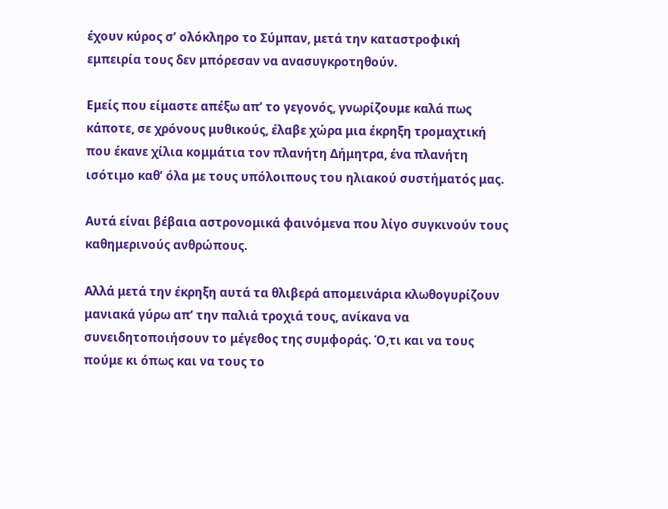έχουν κύρος σ’ ολόκληρο το Σύμπαν, μετά την καταστροφική εμπειρία τους δεν μπόρεσαν να ανασυγκροτηθούν.

Εμείς που είμαστε απέξω απ’ το γεγονός, γνωρίζουμε καλά πως κάποτε, σε χρόνους μυθικούς, έλαβε χώρα μια έκρηξη τρομαχτική που έκανε χίλια κομμάτια τον πλανήτη Δήμητρα, ένα πλανήτη ισότιμο καθ’ όλα με τους υπόλοιπους του ηλιακού συστήματός μας.

Αυτά είναι βέβαια αστρονομικά φαινόμενα που λίγο συγκινούν τους καθημερινούς ανθρώπους.

Αλλά μετά την έκρηξη αυτά τα θλιβερά απομεινάρια κλωθογυρίζουν μανιακά γύρω απ’ την παλιά τροχιά τους, ανίκανα να συνειδητοποιήσουν το μέγεθος της συμφοράς. Ό,τι και να τους πούμε κι όπως και να τους το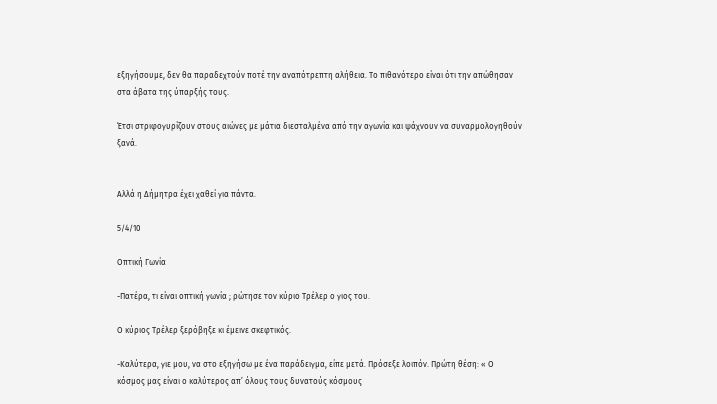εξηγήσουμε, δεν θα παραδεχτούν ποτέ την αναπότρεπτη αλήθεια. Το πιθανότερο είναι ότι την απώθησαν στα άβατα της ύπαρξής τους.

Έτσι στριφογυρίζουν στους αιώνες με μάτια διεσταλμένα από την αγωνία και ψάχνουν να συναρμολογηθούν ξανά.


Αλλά η Δήμητρα έχει χαθεί για πάντα.

5/4/10

Οπτική Γωνία

-Πατέρα, τι είναι οπτική γωνία ; ρώτησε τον κύριο Τρέλερ ο γιος του.

Ο κύριος Τρέλερ ξερόβηξε κι έμεινε σκεφτικός.

-Καλύτερα, γιε μου, να στο εξηγήσω με ένα παράδειγμα, είπε μετά. Πρόσεξε λοιπόν. Πρώτη θέση: « Ο κόσμος μας είναι ο καλύτερος απ’ όλους τους δυνατούς κόσμους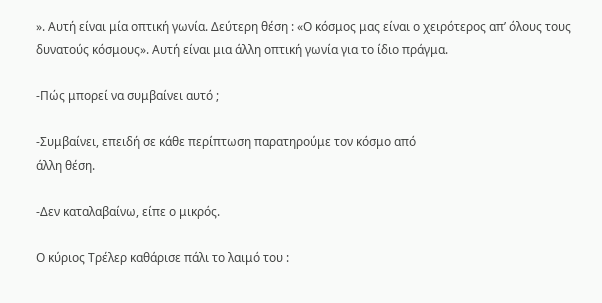». Αυτή είναι μία οπτική γωνία. Δεύτερη θέση : «Ο κόσμος μας είναι ο χειρότερος απ’ όλους τους δυνατούς κόσμους». Αυτή είναι μια άλλη οπτική γωνία για το ίδιο πράγμα.

-Πώς μπορεί να συμβαίνει αυτό ;

-Συμβαίνει, επειδή σε κάθε περίπτωση παρατηρούμε τον κόσμο από
άλλη θέση.

-Δεν καταλαβαίνω, είπε ο μικρός.

Ο κύριος Τρέλερ καθάρισε πάλι το λαιμό του :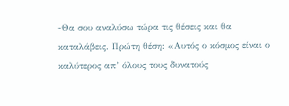-Θα σου αναλύσω τώρα τις θέσεις και θα καταλάβεις. Πρώτη θέση: «Αυτός ο κόσμος είναι ο καλύτερος απ’ όλους τους δυνατούς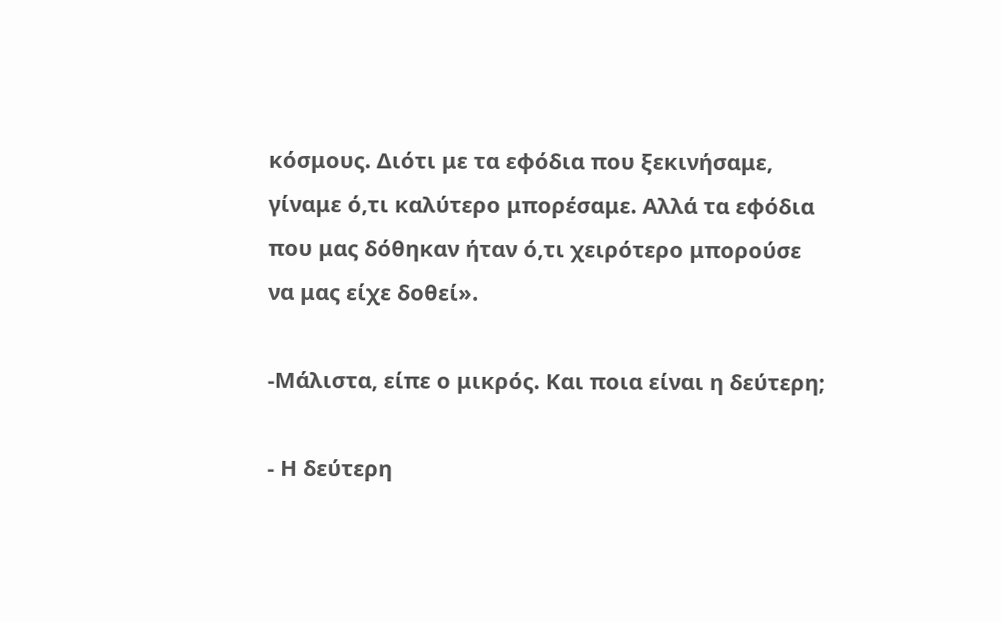κόσμους. Διότι με τα εφόδια που ξεκινήσαμε, γίναμε ό,τι καλύτερο μπορέσαμε. Αλλά τα εφόδια που μας δόθηκαν ήταν ό,τι χειρότερο μπορούσε να μας είχε δοθεί».

-Μάλιστα, είπε ο μικρός. Και ποια είναι η δεύτερη;

- Η δεύτερη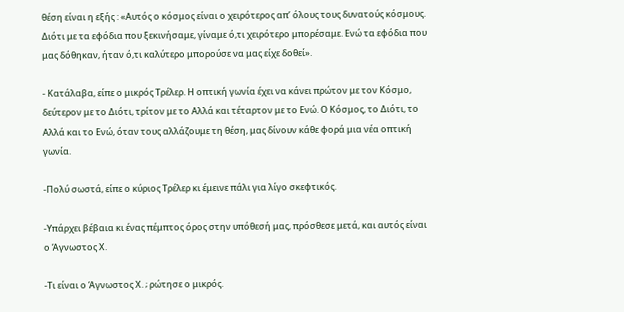θέση είναι η εξής : «Αυτός ο κόσμος είναι ο χειρότερος απ’ όλους τους δυνατούς κόσμους. Διότι με τα εφόδια που ξεκινήσαμε, γίναμε ό,τι χειρότερο μπορέσαμε. Ενώ τα εφόδια που μας δόθηκαν, ήταν ό,τι καλύτερο μπορούσε να μας είχε δοθεί».

- Κατάλαβα, είπε ο μικρός Τρέλερ. Η οπτική γωνία έχει να κάνει πρώτον με τον Κόσμο, δεύτερον με το Διότι, τρίτον με το Αλλά και τέταρτον με το Ενώ. Ο Κόσμος, το Διότι, το Αλλά και το Ενώ, όταν τους αλλάζουμε τη θέση, μας δίνουν κάθε φορά μια νέα οπτική γωνία.

-Πολύ σωστά, είπε ο κύριος Τρέλερ κι έμεινε πάλι για λίγο σκεφτικός.

-Υπάρχει βέβαια κι ένας πέμπτος όρος στην υπόθεσή μας, πρόσθεσε μετά, και αυτός είναι ο Άγνωστος Χ.

-Τι είναι ο Άγνωστος Χ. ; ρώτησε ο μικρός.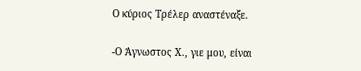Ο κύριος Τρέλερ αναστέναξε.

-Ο Άγνωστος Χ., γιε μου, είναι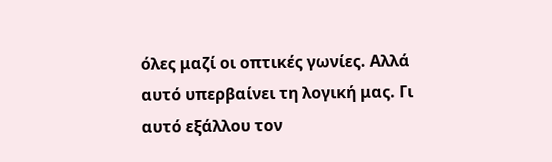όλες μαζί οι οπτικές γωνίες. Αλλά αυτό υπερβαίνει τη λογική μας. Γι αυτό εξάλλου τον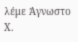λέμε Άγνωστο Χ.